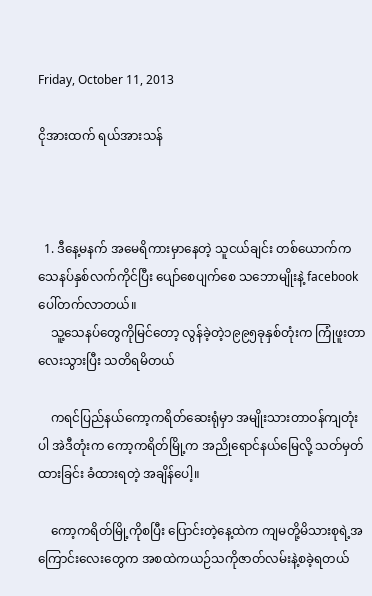Friday, October 11, 2013

ငိုအားထက် ရယ်အားသန်



  1. ဒီနေ့မနက် အမေရိကားမှာနေတဲ့ သူငယ်ချင်း တစ်ယောက်က သေနပ်နှစ်လက်ကိုင်ပြီး ပျော်စေပျက်စေ သဘောမျိုးနဲ့ facebook ပေါ်တက်လာတယ်။
    သူ့သေနပ်တွေကိုမြင်တော့ လွန်ခဲ့တဲ့၁၉၉၅ခုနှစ်တုံးက ကြုံဖူးတာလေးသွားပြီး သတိရမိတယ်

    ကရင်ပြည်နယ်ကော့ကရိတ်ဆေးရုံမှာ အမျိုးသားတာဝန်ကျတုံးပါ အဲဒီတုံးက ကော့ကရိတ်မြို့က အညိုရောင်နယ်မြေလို့ သတ်မှတ်ထားခြင်း ခံထားရတဲ့ အချိန်ပေါ့။

    ကော့ကရိတ်မြို့ကိုစပြီး ပြောင်းတဲ့နေ့ထဲက ကျမတို့မိသားစုရဲ့အကြောင်းလေးတွေက အစထဲကယဉ်သကိုဇာတ်လမ်းနဲ့စခဲ့ရတယ်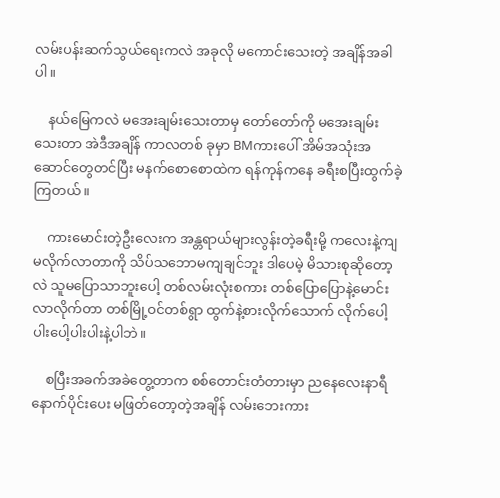လမ်းပန်းဆက်သွယ်ရေးကလဲ အခုလို မကောင်းသေးတဲ့ အချိန်အခါပါ။

    နယ်မြေကလဲ မအေးချမ်းသေးတာမှ တော်တော်ကို မအေးချမ်းသေးတာ အဲဒီအချိန် ကာလတစ် ခုမှာ BMကားပေါ် အိမ်အသုံးအဆောင်တွေတင်ပြီး မနက်စောစောထဲက ရန်ကုန်ကနေ ခရီးစပြီးထွက်ခဲ့ကြတယ်။

    ကားမောင်းတဲ့ဦးလေးက အန္တရာယ်များလွန်းတဲ့ခရီးမို့ ကလေးနဲ့ကျမလိုက်လာတာကို သိပ်သဘောမကျချင်ဘူး ဒါပေမဲ့ မိသားစုဆိုတော့လဲ သူမပြောသာဘူးပေါ့ တစ်လမ်းလုံးစကား တစ်ပြောပြောနဲ့မောင်းလာလိုက်တာ တစ်မြို့ဝင်တစ်ရွာ ထွက်နဲ့စားလိုက်သောက် လိုက်ပေါ့ပါးပေါ့ပါးပါးနဲ့ပါဘဲ။

    စပြီးအခက်အခဲတွေ့တာက စစ်တောင်းတံတားမှာ ညနေလေးနာရီနောက်ပိုင်းပေး မဖြတ်တော့တဲ့အချိန် လမ်းဘေးကား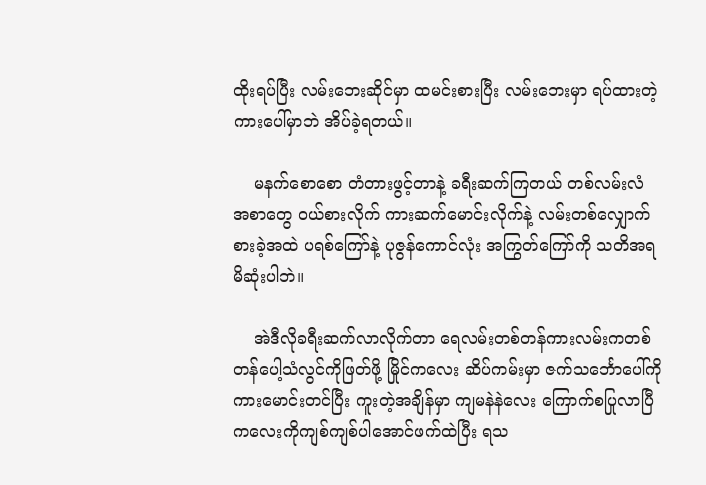ထိုးရပ်ပြီး လမ်းဘေးဆိုင်မှာ ထမင်းစားပြီး လမ်းဘေးမှာ ရပ်ထားတဲ့ကားပေါ်မှာဘဲ အိပ်ခဲ့ရတယ်။

    မနက်စောစော တံတားဖွင့်တာနဲ့ ခရီးဆက်ကြတယ် တစ်လမ်းလံ အစာတွေ ဝယ်စားလိုက် ကားဆက်မောင်းလိုက်နဲ့ လမ်းတစ်လျှောက် စားခဲ့အထဲ ပရစ်ကြော်နဲ့ ပုဇွန်ကောင်လုံး အကြွတ်ကြော်ကို သတိအရမိဆုံးပါဘဲ။

    အဲဒီလိုခရီးဆက်လာလိုက်တာ ရေလမ်းတစ်တန်ကားလမ်းကတစ်တန်ပေါ့သံလွင်ကိုဖြတ်ဖို့ မြိုင်ကလေး ဆိပ်ကမ်းမှာ ဇက်သင်္ဘောပေါ်ကို ကားမောင်းတင်ပြီး ကူးတဲ့အချိန်မှာ ကျမနဲနဲလေး ကြောက်စပြုလာပြီ ကလေးကိုကျစ်ကျစ်ပါအောင်ဖက်ထဲပြီး ရသ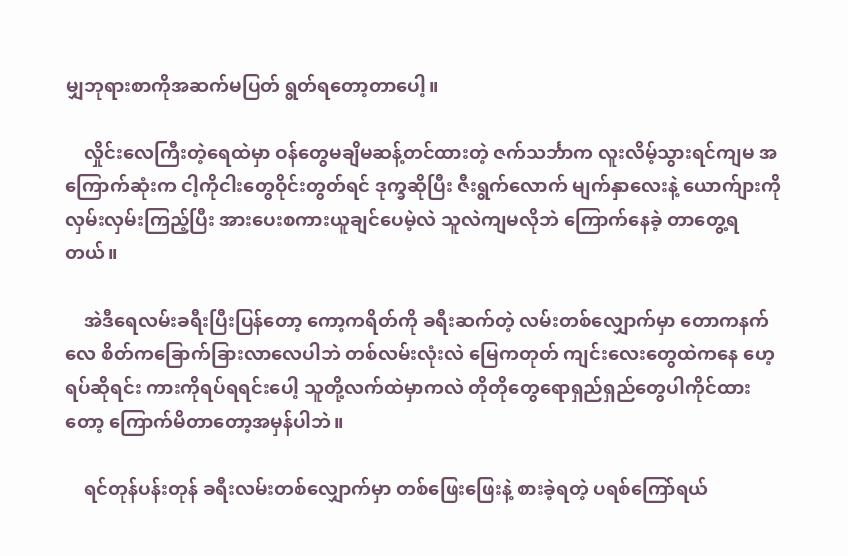မျှဘုရားစာကိုအဆက်မပြတ် ရွတ်ရတော့တာပေါ့။

    လှိုင်းလေကြီးတဲ့ရေထဲမှာ ဝန်တွေမချိမဆန့်တင်ထားတဲ့ ဇက်သင်္ဘာက လူးလိမ့်သွားရင်ကျမ အကြောက်ဆုံးက ငါ့ကိုငါးတွေဝိုင်းတွတ်ရင် ဒုက္ခဆိုပြီး ဇီးရွက်လောက် မျက်နှာလေးနဲ့ ယောက်ျားကိုလှမ်းလှမ်းကြည့်ပြီး အားပေးစကားယူချင်ပေမဲ့လဲ သူလဲကျမလိုဘဲ ကြောက်နေခဲ့ တာတွေ့ရတယ်။

    အဲဒီရေလမ်းခရီးပြီးပြန်တော့ ကော့ကရိတ်ကို ခရီးဆက်တဲ့ လမ်းတစ်လျှောက်မှာ တောကနက်လေ စိတ်ကခြောက်ခြားလာလေပါဘဲ တစ်လမ်းလုံးလဲ မြေကတုတ် ကျင်းလေးတွေထဲကနေ ဟေ့ ရပ်ဆိုရင်း ကားကိုရပ်ရရင်းပေါ့ သူတို့လက်ထဲမှာကလဲ တိုတိုတွေရောရှည်ရှည်တွေပါကိုင်ထားတော့ ကြောက်မိတာတော့အမှန်ပါဘဲ။

    ရင်တုန်ပန်းတုန် ခရီးလမ်းတစ်လျှောက်မှာ တစ်ဖြေးဖြေးနဲ့ စားခဲ့ရတဲ့ ပရစ်ကြော်ရယ်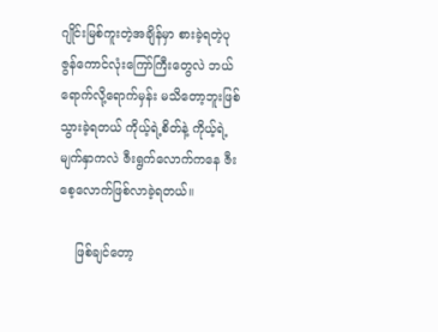ဂျိုင်းမြစ်ကူးတဲ့အချိန်မှာ စားခဲ့ရတဲ့ပုဇွန်ကောင်လုံးကြော်ကြီးတွေလဲ ဘယ်ရောက်လို့ရောက်မှန်း မသိတော့ဘူးဖြစ် သွားခဲ့ရတယ် ကိုယ့်ရဲ့စိတ်နဲ့ ကိုယ့်ရဲ့မျက်နှာကလဲ ဇီးရွက်လောက်ကနေ ဇီးစေ့လောက်ဖြစ်လာခဲ့ရတယ်။

    ဖြစ်ချင်တော့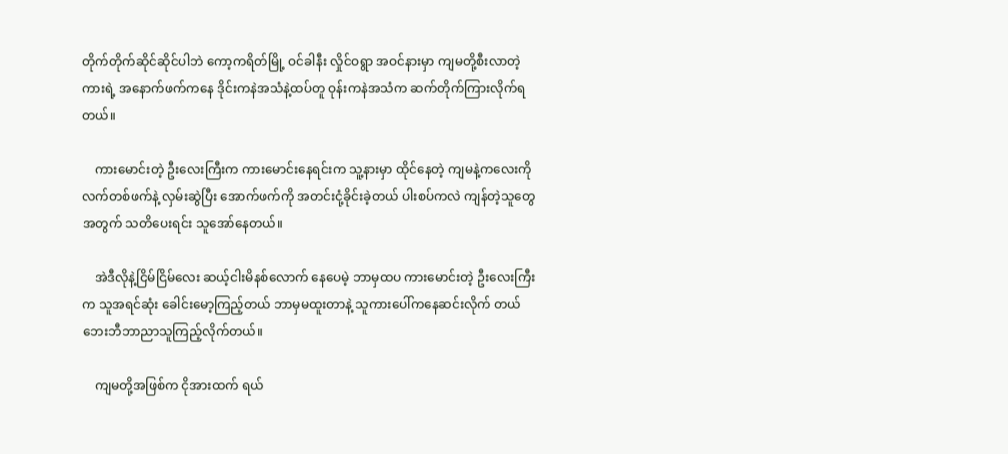တိုက်တိုက်ဆိုင်ဆိုင်ပါဘဲ ကော့ကရိတ်မြို့ ဝင်ခါနီး လှိုင်ဝရွာ အဝင်နားမှာ ကျမတို့စီးလာတဲ့ကားရဲ့ အနောက်ဖက်ကနေ ဒိုင်းကနဲအသံနဲ့ထပ်တူ ဝုန်းကနဲအသံက ဆက်တိုက်ကြားလိုက်ရတယ်။

    ကားမောင်းတဲ့ ဦးလေးကြီးက ကားမောင်းနေရင်းက သူ့နားမှာ ထိုင်နေတဲ့ ကျမနဲ့ကလေးကို လက်တစ်ဖက်နဲ့ လှမ်းဆွဲပြီး အောက်ဖက်ကို အတင်းငုံ့ခိုင်းခဲ့တယ် ပါးစပ်ကလဲ ကျန်တဲ့သူတွေအတွက် သတိပေးရင်း သူအော်နေတယ်။

    အဲဒီလိုနဲ့ငြိမ်ငြိမ်လေး ဆယ့်ငါးမိနစ်လောက် နေပေမဲ့ ဘာမှထပ ကားမောင်းတဲ့ ဦးလေးကြီးက သူအရင်ဆုံး ခေါင်းမော့ကြည့်တယ် ဘာမှမထူးတာနဲ့ သူကားပေါ်ကနေဆင်းလိုက် တယ် ဘေးဘီဘာညာသူကြည့်လိုက်တယ်။

    ကျမတို့အဖြစ်က ငိုအားထက် ရယ်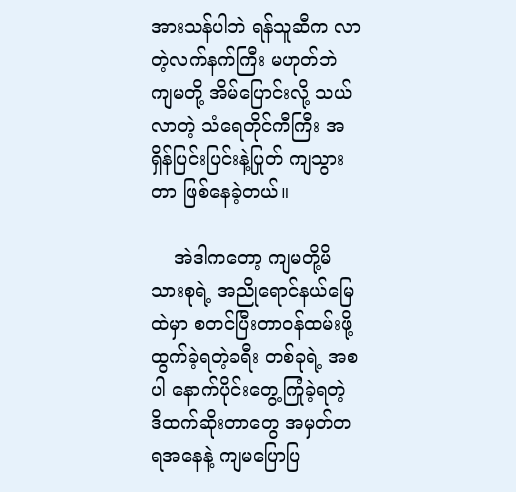အားသန်ပါဘဲ ရန်သူဆီက လာတဲ့လက်နက်ကြီး မဟုတ်ဘဲ ကျမတို့ အိမ်ပြောင်းလို့ သယ်လာတဲ့ သံရေတိုင်ကီကြီး အရှိန်ပြင်းပြင်းနဲ့ပြုတ် ကျသွားတာ ဖြစ်နေခဲ့တယ်။

    အဲဒါကတော့ ကျမတို့မိသားစုရဲ့ အညိုရောင်နယ်မြေထဲမှာ စတင်ပြီးတာဝန်ထမ်းဖို့ ထွက်ခဲ့ရတဲ့ခရီး တစ်ခုရဲ့ အစပါ နောက်ပိုင်းတွေ့ကြုံခဲ့ရတဲ့ ဒိထက်ဆိုးတာတွေ အမှတ်တရအနေနဲ့ ကျမပြောပြ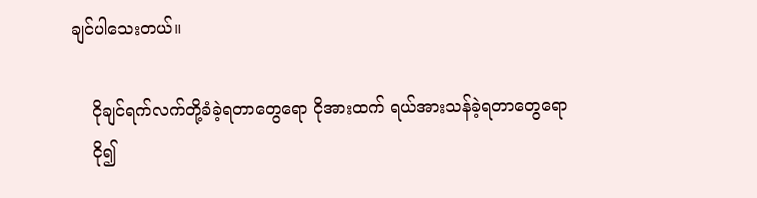ချင်ပါသေးတယ်။

    ငိုချင်ရက်လက်တို့ခံခဲ့ရတာတွေရော ငိုအားထက် ရယ်အားသန်ခဲ့ရတာတွေရော
    ငို၍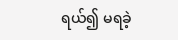ရယ်၍ မရခဲ့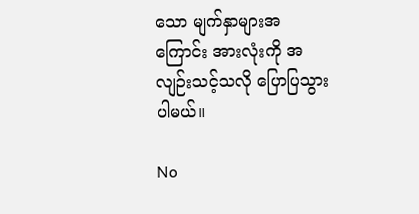သော မျက်နှာများအကြောင်း အားလုံးကို အလျဉ်းသင့်သလို ပြောပြသွားပါမယ်။

No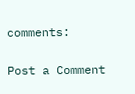comments:

Post a Comment